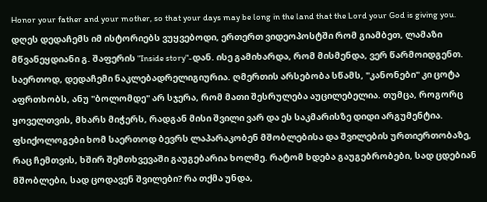Honor your father and your mother, so that your days may be long in the land that the Lord your God is giving you.
დღეს დედაჩემს იმ ისტორიებს ვუყვებოდი, ერთერთ ვიდეოპოსტში რომ გიამბეთ, ლამაზი მწვანეყდიანი გ. შაფერის "Inside story"-დან. ისე გამიხარდა, რომ მისმენდა, ვერ წარმოიდგენთ. საერთოდ, დედაჩემი ნაკლებადრელიგიურია. ღმერთის არსებობა სწამს, "კანონები" კი ცოტა აფრთხობს, ანუ "ბოლომდე" არ სჯერა, რომ მათი შესრულება აუცილებელია. თუმცა, როგორც ყოველთვის, მხარს მიჭერს, რადგან მისი შვილი ვარ და ეს საკმარისზე დიდი არგუმენტია.
ფსიქოლოგები ხომ საერთოდ ბევრს ლაპარაკობენ მშობლებისა და შვილების ურთიერთობაზე, რაც ჩემთვის, ხშირ შემთხვევაში გაუგებარია ხოლმე. რატომ ხდება გაუგებრობები, სად ცდებიან მშობლები, სად ცოდავენ შვილები? რა თქმა უნდა,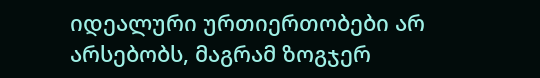იდეალური ურთიერთობები არ არსებობს, მაგრამ ზოგჯერ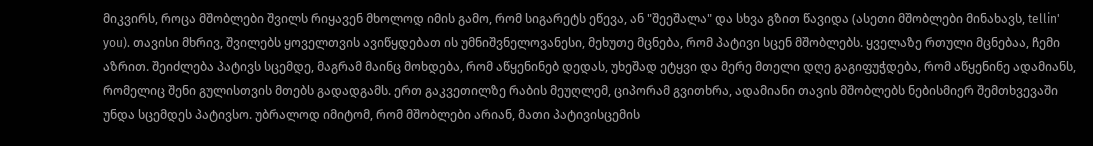მიკვირს, როცა მშობლები შვილს რიყავენ მხოლოდ იმის გამო, რომ სიგარეტს ეწევა, ან "შეეშალა" და სხვა გზით წავიდა (ასეთი მშობლები მინახავს, tellin' you). თავისი მხრივ, შვილებს ყოველთვის ავიწყდებათ ის უმნიშვნელოვანესი, მეხუთე მცნება, რომ პატივი სცენ მშობლებს. ყველაზე რთული მცნებაა, ჩემი აზრით. შეიძლება პატივს სცემდე, მაგრამ მაინც მოხდება, რომ აწყენინებ დედას, უხეშად ეტყვი და მერე მთელი დღე გაგიფუჭდება, რომ აწყენინე ადამიანს, რომელიც შენი გულისთვის მთებს გადადგამს. ერთ გაკვეთილზე რაბის მეუღლემ, ციპორამ გვითხრა, ადამიანი თავის მშობლებს ნებისმიერ შემთხვევაში უნდა სცემდეს პატივსო. უბრალოდ იმიტომ, რომ მშობლები არიან, მათი პატივისცემის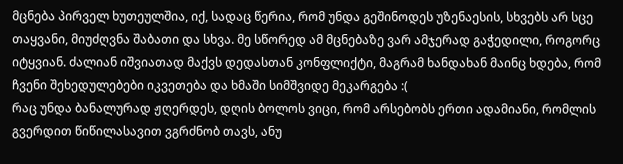მცნება პირველ ხუთეულშია, იქ, სადაც წერია, რომ უნდა გეშინოდეს უზენაესის, სხვებს არ სცე თაყვანი, მიუძღვნა შაბათი და სხვა. მე სწორედ ამ მცნებაზე ვარ ამჯერად გაჭედილი, როგორც იტყვიან. ძალიან იშვიათად მაქვს დედასთან კონფლიქტი, მაგრამ ხანდახან მაინც ხდება, რომ ჩვენი შეხედულებები იკვეთება და ხმაში სიმშვიდე მეკარგება :(
რაც უნდა ბანალურად ჟღერდეს, დღის ბოლოს ვიცი, რომ არსებობს ერთი ადამიანი, რომლის გვერდით წიწილასავით ვგრძნობ თავს, ანუ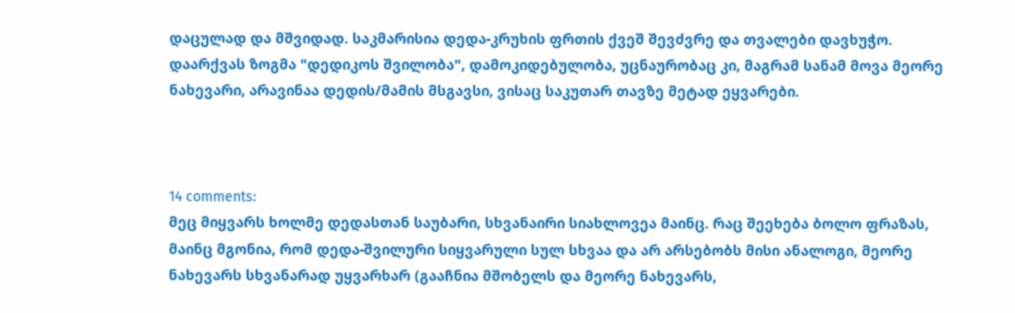დაცულად და მშვიდად. საკმარისია დედა-კრუხის ფრთის ქვეშ შევძვრე და თვალები დავხუჭო. დაარქვას ზოგმა "დედიკოს შვილობა", დამოკიდებულობა, უცნაურობაც კი, მაგრამ სანამ მოვა მეორე ნახევარი, არავინაა დედის/მამის მსგავსი, ვისაც საკუთარ თავზე მეტად ეყვარები.



14 comments:
მეც მიყვარს ხოლმე დედასთან საუბარი, სხვანაირი სიახლოვეა მაინც. რაც შეეხება ბოლო ფრაზას, მაინც მგონია, რომ დედა-შვილური სიყვარული სულ სხვაა და არ არსებობს მისი ანალოგი, მეორე ნახევარს სხვანარად უყვარხარ (გააჩნია მშობელს და მეორე ნახევარს,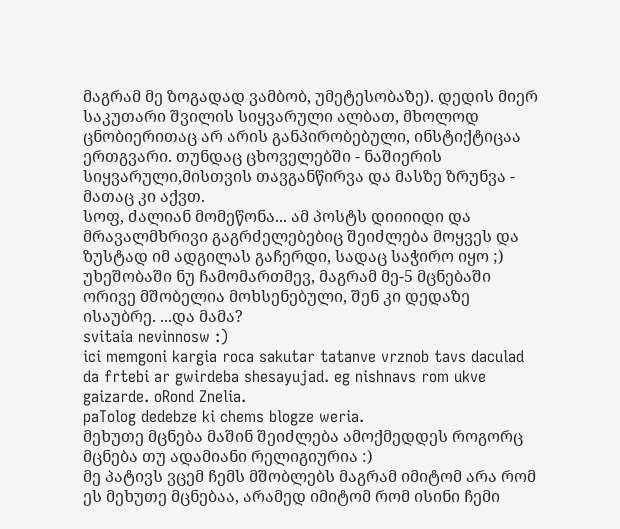მაგრამ მე ზოგადად ვამბობ, უმეტესობაზე). დედის მიერ საკუთარი შვილის სიყვარული ალბათ, მხოლოდ ცნობიერითაც არ არის განპირობებული, ინსტიქტიცაა ერთგვარი. თუნდაც ცხოველებში - ნაშიერის სიყვარული,მისთვის თავგანწირვა და მასზე ზრუნვა - მათაც კი აქვთ.
სოფ, ძალიან მომეწონა... ამ პოსტს დიიიიდი და მრავალმხრივი გაგრძელებებიც შეიძლება მოყვეს და ზუსტად იმ ადგილას გაჩერდი, სადაც საჭირო იყო ;) უხეშობაში ნუ ჩამომართმევ, მაგრამ მე-5 მცნებაში ორივე მშობელია მოხსენებული, შენ კი დედაზე ისაუბრე. ...და მამა?
svitaia nevinnosw :)
ici memgoni kargia roca sakutar tatanve vrznob tavs daculad da frtebi ar gwirdeba shesayujad. eg nishnavs rom ukve gaizarde. oRond Znelia.
paTolog dedebze ki chems blogze weria.
მეხუთე მცნება მაშინ შეიძლება ამოქმედდეს როგორც მცნება თუ ადამიანი რელიგიურია :)
მე პატივს ვცემ ჩემს მშობლებს მაგრამ იმიტომ არა რომ ეს მეხუთე მცნებაა, არამედ იმიტომ რომ ისინი ჩემი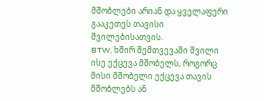მშობლები არიან და ყველაფერი გააკეთეს თავისი შვილებისათვის.
BTW, ხშირ შემთვევაში შვილი ისე ექცევა მშობელს, როგორც მისი მშობელი ექცევა თავის მშობლებს ან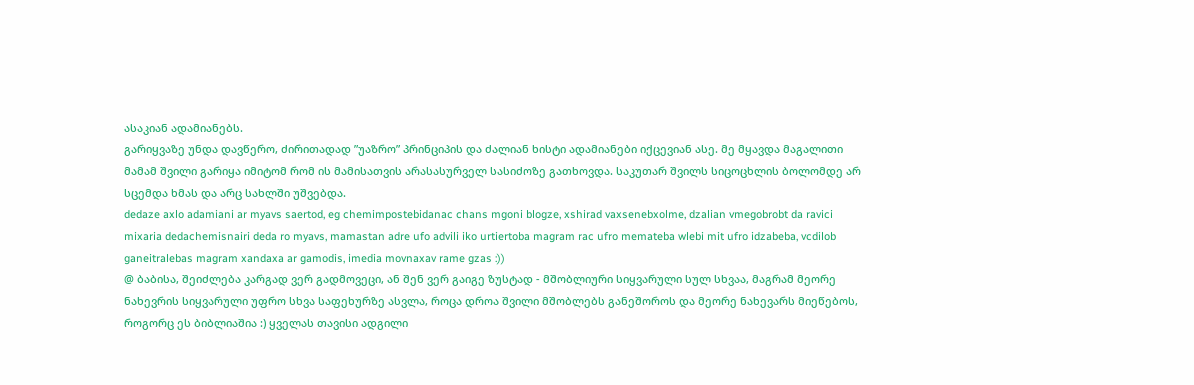ასაკიან ადამიანებს.
გარიყვაზე უნდა დავწერო, ძირითადად ”უაზრო” პრინციპის და ძალიან ხისტი ადამიანები იქცევიან ასე. მე მყავდა მაგალითი მამამ შვილი გარიყა იმიტომ რომ ის მამისათვის არასასურველ სასიძოზე გათხოვდა. საკუთარ შვილს სიცოცხლის ბოლომდე არ სცემდა ხმას და არც სახლში უშვებდა.
dedaze axlo adamiani ar myavs saertod, eg chemimpostebidanac chans mgoni blogze, xshirad vaxsenebxolme, dzalian vmegobrobt da ravici mixaria dedachemisnairi deda ro myavs, mamastan adre ufo advili iko urtiertoba magram rac ufro memateba wlebi mit ufro idzabeba, vcdilob ganeitralebas magram xandaxa ar gamodis, imedia movnaxav rame gzas :))
@ ბაბისა, შეიძლება კარგად ვერ გადმოვეცი, ან შენ ვერ გაიგე ზუსტად - მშობლიური სიყვარული სულ სხვაა, მაგრამ მეორე ნახევრის სიყვარული უფრო სხვა საფეხურზე ასვლა, როცა დროა შვილი მშობლებს განეშოროს და მეორე ნახევარს მიეწებოს, როგორც ეს ბიბლიაშია :) ყველას თავისი ადგილი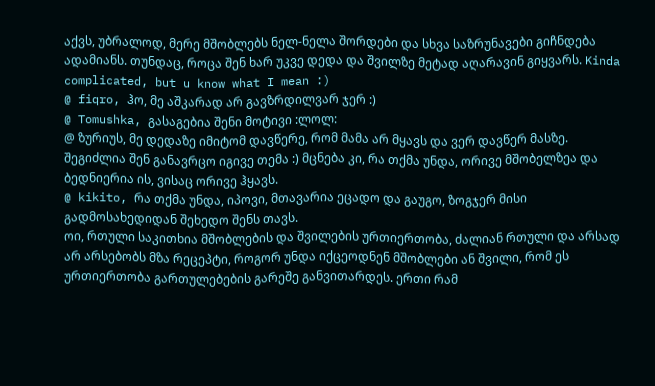აქვს, უბრალოდ, მერე მშობლებს ნელ-ნელა შორდები და სხვა საზრუნავები გიჩნდება ადამიანს. თუნდაც, როცა შენ ხარ უკვე დედა და შვილზე მეტად აღარავინ გიყვარს. Kinda complicated, but u know what I mean :)
@ fiqro, ჰო, მე აშკარად არ გავზრდილვარ ჯერ :)
@ Tomushka, გასაგებია შენი მოტივი :ლოლ:
@ ზურიუს, მე დედაზე იმიტომ დავწერე, რომ მამა არ მყავს და ვერ დავწერ მასზე. შეგიძლია შენ განავრცო იგივე თემა :) მცნება კი, რა თქმა უნდა, ორივე მშობელზეა და ბედნიერია ის, ვისაც ორივე ჰყავს.
@ kikito, რა თქმა უნდა, იპოვი, მთავარია ეცადო და გაუგო, ზოგჯერ მისი გადმოსახედიდან შეხედო შენს თავს.
ოი, რთული საკითხია მშობლების და შვილების ურთიერთობა, ძალიან რთული და არსად არ არსებობს მზა რეცეპტი, როგორ უნდა იქცეოდნენ მშობლები ან შვილი, რომ ეს ურთიერთობა გართულებების გარეშე განვითარდეს. ერთი რამ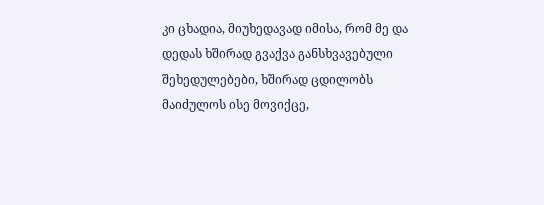კი ცხადია, მიუხედავად იმისა, რომ მე და დედას ხშირად გვაქვა განსხვავებული შეხედულებები, ხშირად ცდილობს მაიძულოს ისე მოვიქცე,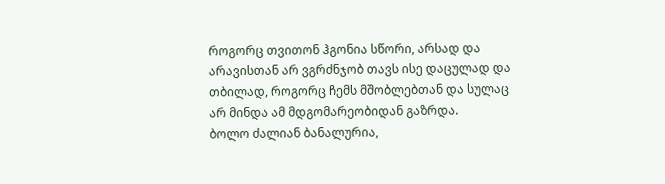როგორც თვითონ ჰგონია სწორი, არსად და არავისთან არ ვგრძნჯობ თავს ისე დაცულად და თბილად, როგორც ჩემს მშობლებთან და სულაც არ მინდა ამ მდგომარეობიდან გაზრდა.
ბოლო ძალიან ბანალურია,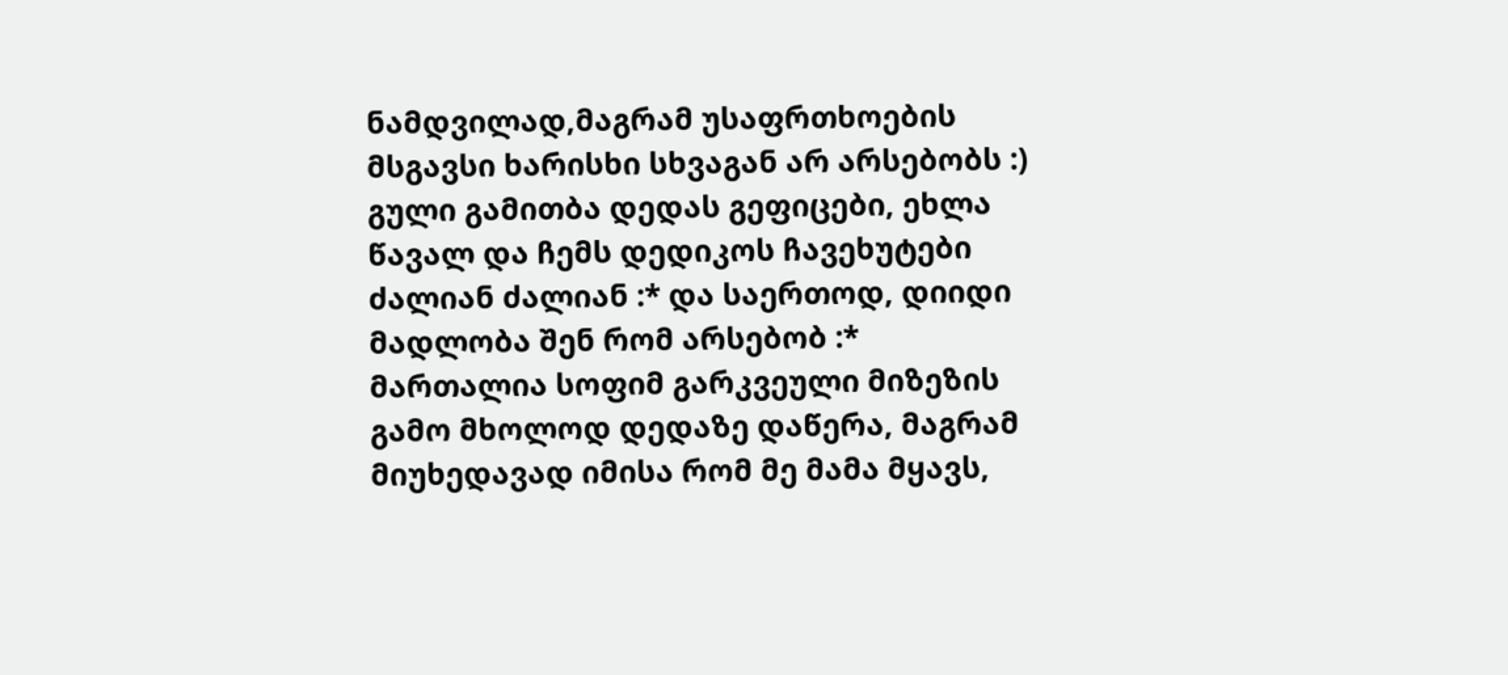ნამდვილად,მაგრამ უსაფრთხოების მსგავსი ხარისხი სხვაგან არ არსებობს :)
გული გამითბა დედას გეფიცები, ეხლა წავალ და ჩემს დედიკოს ჩავეხუტები ძალიან ძალიან :* და საერთოდ, დიიდი მადლობა შენ რომ არსებობ :*
მართალია სოფიმ გარკვეული მიზეზის გამო მხოლოდ დედაზე დაწერა, მაგრამ მიუხედავად იმისა რომ მე მამა მყავს,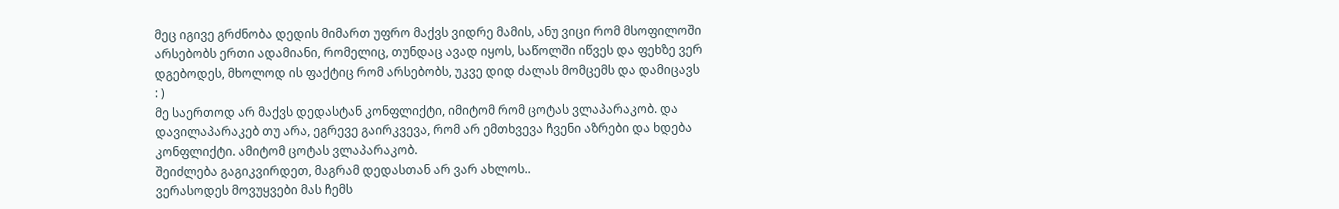მეც იგივე გრძნობა დედის მიმართ უფრო მაქვს ვიდრე მამის, ანუ ვიცი რომ მსოფილოში არსებობს ერთი ადამიანი, რომელიც, თუნდაც ავად იყოს, საწოლში იწვეს და ფეხზე ვერ დგებოდეს, მხოლოდ ის ფაქტიც რომ არსებობს, უკვე დიდ ძალას მომცემს და დამიცავს : )
მე საერთოდ არ მაქვს დედასტან კონფლიქტი, იმიტომ რომ ცოტას ვლაპარაკობ. და დავილაპარაკებ თუ არა, ეგრევე გაირკვევა, რომ არ ემთხვევა ჩვენი აზრები და ხდება კონფლიქტი. ამიტომ ცოტას ვლაპარაკობ.
შეიძლება გაგიკვირდეთ, მაგრამ დედასთან არ ვარ ახლოს..
ვერასოდეს მოვუყვები მას ჩემს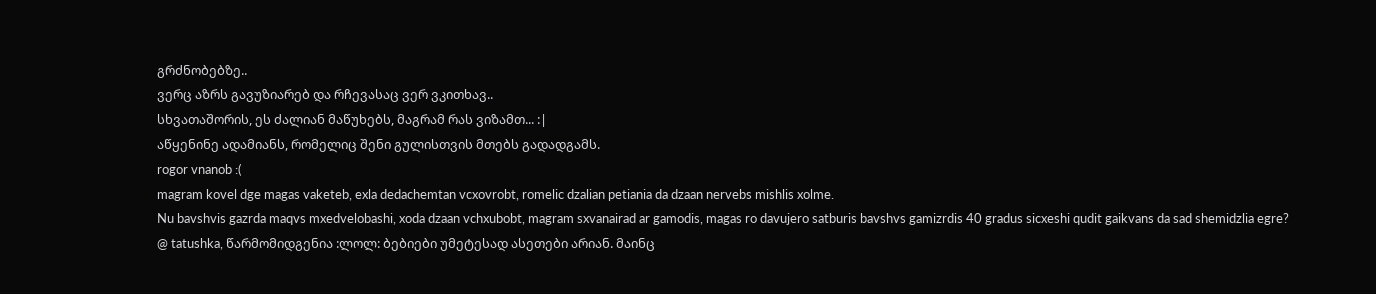გრძნობებზე..
ვერც აზრს გავუზიარებ და რჩევასაც ვერ ვკითხავ..
სხვათაშორის, ეს ძალიან მაწუხებს, მაგრამ რას ვიზამთ... :|
აწყენინე ადამიანს, რომელიც შენი გულისთვის მთებს გადადგამს.
rogor vnanob :(
magram kovel dge magas vaketeb, exla dedachemtan vcxovrobt, romelic dzalian petiania da dzaan nervebs mishlis xolme.
Nu bavshvis gazrda maqvs mxedvelobashi, xoda dzaan vchxubobt, magram sxvanairad ar gamodis, magas ro davujero satburis bavshvs gamizrdis 40 gradus sicxeshi qudit gaikvans da sad shemidzlia egre?
@ tatushka, წარმომიდგენია :ლოლ: ბებიები უმეტესად ასეთები არიან. მაინც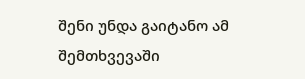შენი უნდა გაიტანო ამ შემთხვევაში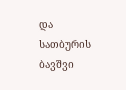და სათბურის ბავშვი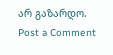არ გაზარდო.
Post a Comment